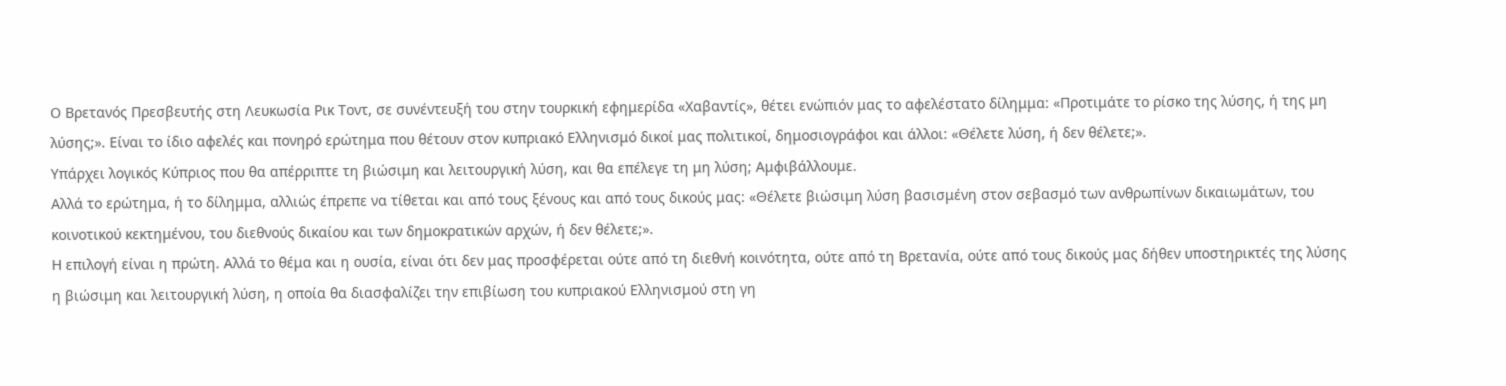Ο Βρετανός Πρεσβευτής στη Λευκωσία Ρικ Τοντ, σε συνέντευξή του στην τουρκική εφημερίδα «Χαβαντίς», θέτει ενώπιόν μας το αφελέστατο δίλημμα: «Προτιμάτε το ρίσκο της λύσης, ή της μη λύσης;». Είναι το ίδιο αφελές και πονηρό ερώτημα που θέτουν στον κυπριακό Ελληνισμό δικοί μας πολιτικοί, δημοσιογράφοι και άλλοι: «Θέλετε λύση, ή δεν θέλετε;».
Υπάρχει λογικός Κύπριος που θα απέρριπτε τη βιώσιμη και λειτουργική λύση, και θα επέλεγε τη μη λύση; Αμφιβάλλουμε.
Αλλά το ερώτημα, ή το δίλημμα, αλλιώς έπρεπε να τίθεται και από τους ξένους και από τους δικούς μας: «Θέλετε βιώσιμη λύση βασισμένη στον σεβασμό των ανθρωπίνων δικαιωμάτων, του κοινοτικού κεκτημένου, του διεθνούς δικαίου και των δημοκρατικών αρχών, ή δεν θέλετε;».
Η επιλογή είναι η πρώτη. Αλλά το θέμα και η ουσία, είναι ότι δεν μας προσφέρεται ούτε από τη διεθνή κοινότητα, ούτε από τη Βρετανία, ούτε από τους δικούς μας δήθεν υποστηρικτές της λύσης η βιώσιμη και λειτουργική λύση, η οποία θα διασφαλίζει την επιβίωση του κυπριακού Ελληνισμού στη γη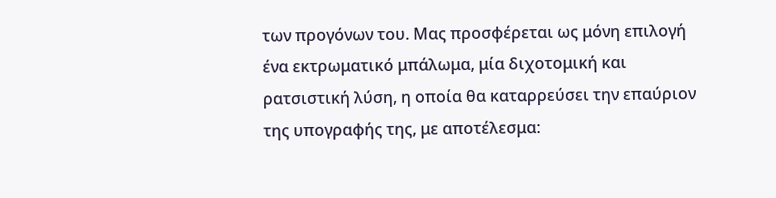των προγόνων του. Μας προσφέρεται ως μόνη επιλογή ένα εκτρωματικό μπάλωμα, μία διχοτομική και ρατσιστική λύση, η οποία θα καταρρεύσει την επαύριον της υπογραφής της, με αποτέλεσμα: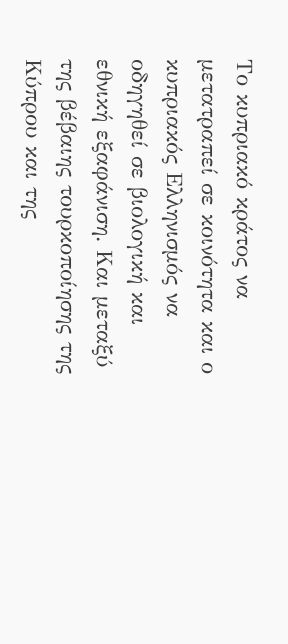Το κυπριακό κράτος να μετατραπεί σε κοινότητα και ο κυπριακός Ελληνισμός να οδηγηθεί σε βιολογική και εθνική εξαφάνιση. Και μεταξύ της βέβαιης τουρκοποίησης της Κύπρου και της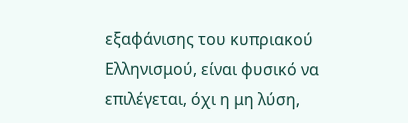εξαφάνισης του κυπριακού Ελληνισμού, είναι φυσικό να επιλέγεται, όχι η μη λύση,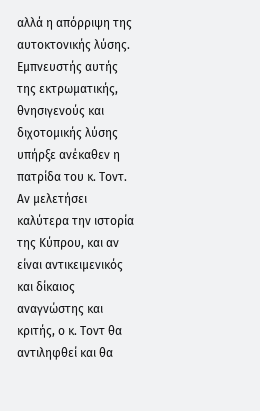αλλά η απόρριψη της αυτοκτονικής λύσης.
Εμπνευστής αυτής της εκτρωματικής, θνησιγενούς και διχοτομικής λύσης υπήρξε ανέκαθεν η πατρίδα του κ. Τοντ. Αν μελετήσει καλύτερα την ιστορία της Κύπρου, και αν είναι αντικειμενικός και δίκαιος αναγνώστης και κριτής, ο κ. Τοντ θα αντιληφθεί και θα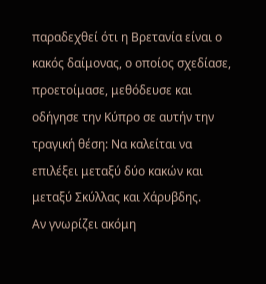παραδεχθεί ότι η Βρετανία είναι ο κακός δαίμονας, ο οποίος σχεδίασε, προετοίμασε, μεθόδευσε και οδήγησε την Κύπρο σε αυτήν την τραγική θέση: Να καλείται να επιλέξει μεταξύ δύο κακών και μεταξύ Σκύλλας και Χάρυβδης.
Αν γνωρίζει ακόμη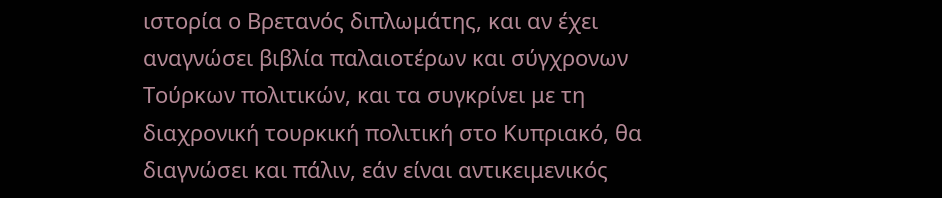ιστορία ο Βρετανός διπλωμάτης, και αν έχει αναγνώσει βιβλία παλαιοτέρων και σύγχρονων Τούρκων πολιτικών, και τα συγκρίνει με τη διαχρονική τουρκική πολιτική στο Κυπριακό, θα διαγνώσει και πάλιν, εάν είναι αντικειμενικός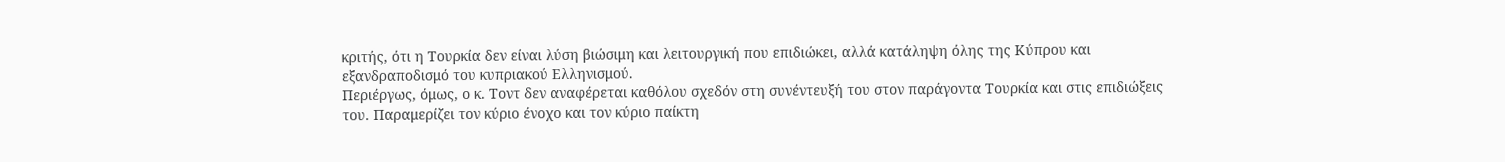κριτής, ότι η Τουρκία δεν είναι λύση βιώσιμη και λειτουργική που επιδιώκει, αλλά κατάληψη όλης της Κύπρου και εξανδραποδισμό του κυπριακού Ελληνισμού.
Περιέργως, όμως, ο κ. Τοντ δεν αναφέρεται καθόλου σχεδόν στη συνέντευξή του στον παράγοντα Τουρκία και στις επιδιώξεις του. Παραμερίζει τον κύριο ένοχο και τον κύριο παίκτη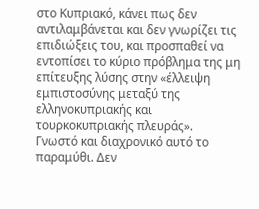στο Κυπριακό, κάνει πως δεν αντιλαμβάνεται και δεν γνωρίζει τις επιδιώξεις του, και προσπαθεί να εντοπίσει το κύριο πρόβλημα της μη επίτευξης λύσης στην «έλλειψη εμπιστοσύνης μεταξύ της ελληνοκυπριακής και τουρκοκυπριακής πλευράς».
Γνωστό και διαχρονικό αυτό το παραμύθι. Δεν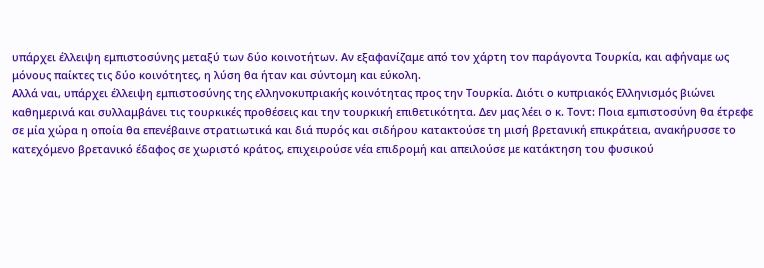υπάρχει έλλειψη εμπιστοσύνης μεταξύ των δύο κοινοτήτων. Αν εξαφανίζαμε από τον χάρτη τον παράγοντα Τουρκία, και αφήναμε ως μόνους παίκτες τις δύο κοινότητες, η λύση θα ήταν και σύντομη και εύκολη.
Αλλά ναι, υπάρχει έλλειψη εμπιστοσύνης της ελληνοκυπριακής κοινότητας προς την Τουρκία. Διότι ο κυπριακός Ελληνισμός βιώνει καθημερινά και συλλαμβάνει τις τουρκικές προθέσεις και την τουρκική επιθετικότητα. Δεν μας λέει ο κ. Τοντ: Ποια εμπιστοσύνη θα έτρεφε σε μία χώρα η οποία θα επενέβαινε στρατιωτικά και διά πυρός και σιδήρου κατακτούσε τη μισή βρετανική επικράτεια, ανακήρυσσε το κατεχόμενο βρετανικό έδαφος σε χωριστό κράτος, επιχειρούσε νέα επιδρομή και απειλούσε με κατάκτηση του φυσικού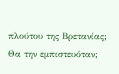πλούτου της Βρετανίας; Θα την εμπιστευόταν;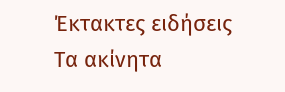Έκτακτες ειδήσεις
Τα ακίνητα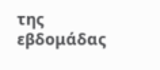της εβδομάδας